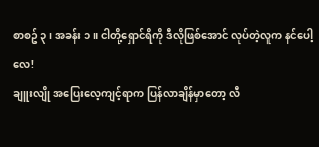စာစဥ် ၃ ၊ အခန်း ၁ ။ ငါတို့ရှောင်ရိကို ဒီလိုဖြစ်အောင် လုပ်တဲ့လူက နင်ပေါ့လေ!
ချူးလျို အပြေးလေ့ကျင့်ရာက ပြန်လာချိန်မှာတော့ လီ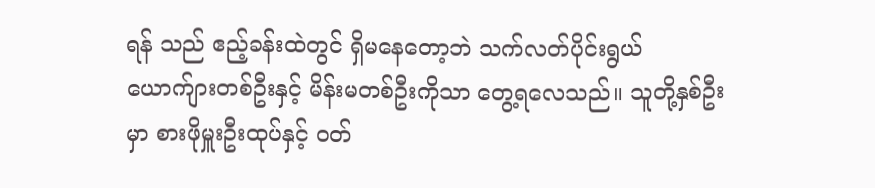ရန် သည် ဧည့်ခန်းထဲတွင် ရှိမနေတော့ဘဲ သက်လတ်ပိုင်းရွယ် ယောက်ျားတစ်ဦးနှင့် မိန်းမတစ်ဦးကိုသာ တွေ့ရလေသည်။ သူတို့နှစ်ဦးမှာ စားဖိုမှူးဦးထုပ်နှင့် ဝတ်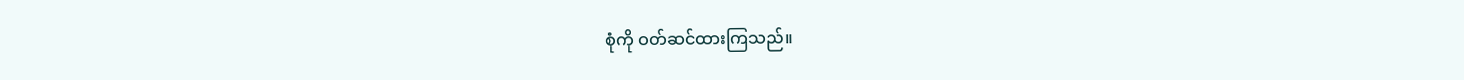စုံကို ဝတ်ဆင်ထားကြသည်။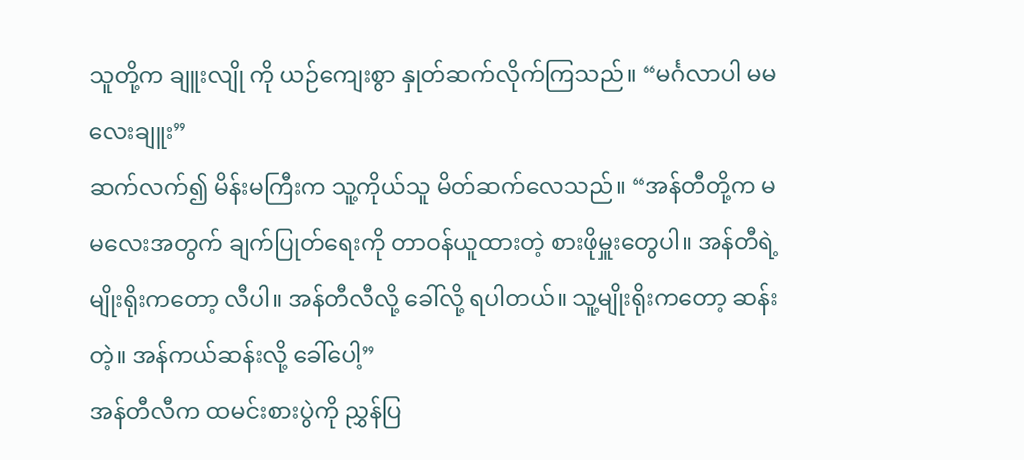သူတို့က ချူးလျို ကို ယဉ်ကျေးစွာ နှုတ်ဆက်လိုက်ကြသည်။ “မင်္ဂလာပါ မမလေးချူး”
ဆက်လက်၍ မိန်းမကြီးက သူ့ကိုယ်သူ မိတ်ဆက်လေသည်။ “အန်တီတို့က မမလေးအတွက် ချက်ပြုတ်ရေးကို တာဝန်ယူထားတဲ့ စားဖိုမှူးတွေပါ။ အန်တီရဲ့ မျိုးရိုးကတော့ လီပါ။ အန်တီလီလို့ ခေါ်လို့ ရပါတယ်။ သူ့မျိုးရိုးကတော့ ဆန်းတဲ့။ အန်ကယ်ဆန်းလို့ ခေါ်ပေါ့”
အန်တီလီက ထမင်းစားပွဲကို ညွှန်ပြ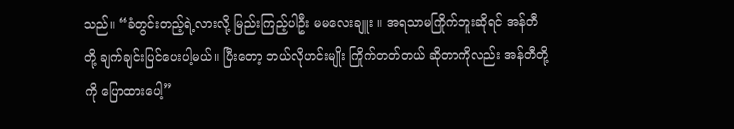သည်။ “ခံတွင်းတည့်ရဲ့လားလို့ မြည်းကြည့်ပါဦး မမလေးချူး ။ အရသာမကြိုက်ဘူးဆိုရင် အန်တီတို့ ချက်ချင်းပြင်ပေးပါ့မယ်။ ပြီးတော့ ဘယ်လိုဟင်းမျိုး ကြိုက်တတ်တယ် ဆိုတာကိုလည်း အန်တီတို့ကို ပြောထားပေါ့”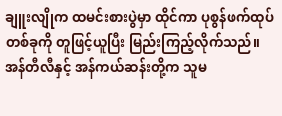ချူးလျိုက ထမင်းစားပွဲမှာ ထိုင်ကာ ပုစွန်ဖက်ထုပ်တစ်ခုကို တူဖြင့်ယူပြီး မြည်းကြည့်လိုက်သည်။ အန်တီလီနှင့် အန်ကယ်ဆန်းတို့က သူမ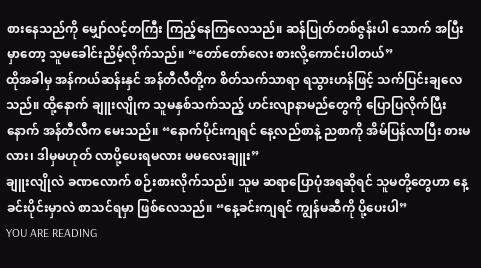စားနေသည်ကို မျှော်လင့်တကြီး ကြည့်နေကြလေသည်။ ဆန်ပြုတ်တစ်ဇွန်းပါ သောက် အပြီးမှာတော့ သူမခေါင်းညိမ့်လိုက်သည်။ “တော်တော်လေး စားလို့ကောင်းပါတယ်”
ထိုအခါမှ အန်ကယ်ဆန်းနှင် အန်တီလီတို့က စိတ်သက်သာရာ ရသွားဟန်ဖြင့် သက်ပြင်းချလေသည်။ ထို့နောက် ချူးလျိုက သူမနှစ်သက်သည့် ဟင်းလျာနာမည်တွေကို ပြောပြလိုက်ပြီးနောက် အန်တီလီက မေးသည်။ “နောက်ပိုင်းကျရင် နေ့လည်စာနဲ့ ညစာကို အိမ်ပြန်လာပြီး စားမလား၊ ဒါမှမဟုတ် လာပို့ပေးရမလား မမလေးချူး”
ချူးလျိုလဲ ခဏလောက် စဉ်းစားလိုက်သည်။ သူမ ဆရာပြောပုံအရဆိုရင် သူမတို့တွေဟာ နေ့ခင်းပိုင်းမှာလဲ စာသင်ရမှာ ဖြစ်လေသည်။ “နေ့ခင်းကျရင် ကျွန်မဆီကို ပို့ပေးပါ”
YOU ARE READING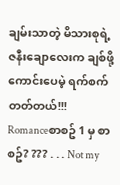ချမ်းသာတဲ့ မိသားစုရဲ့ ဇနီးချောလေးက ချစ်ဖို့ကောင်းပေမဲ့ ရက်စက်တတ်တယ်!!!
Romanceစာစဥ် 1 မှ စာစဥ်? ??? . . . Not my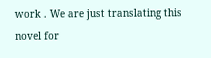work . We are just translating this novel for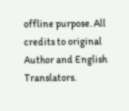offline purpose. All credits to original Author and English Translators.